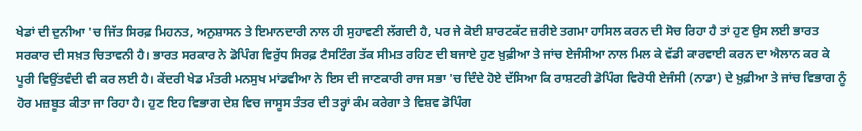ਖੇਡਾਂ ਦੀ ਦੁਨੀਆ 'ਚ ਜਿੱਤ ਸਿਰਫ਼ ਮਿਹਨਤ, ਅਨੁਸ਼ਾਸਨ ਤੇ ਇਮਾਨਦਾਰੀ ਨਾਲ ਹੀ ਸੁਹਾਵਣੀ ਲੱਗਦੀ ਹੈ, ਪਰ ਜੇ ਕੋਈ ਸ਼ਾਰਟਕੱਟ ਜ਼ਰੀਏ ਤਗਮਾ ਹਾਸਿਲ ਕਰਨ ਦੀ ਸੋਚ ਰਿਹਾ ਹੈ ਤਾਂ ਹੁਣ ਉਸ ਲਈ ਭਾਰਤ ਸਰਕਾਰ ਦੀ ਸਖ਼ਤ ਚਿਤਾਵਨੀ ਹੈ। ਭਾਰਤ ਸਰਕਾਰ ਨੇ ਡੋਪਿੰਗ ਵਿਰੁੱਧ ਸਿਰਫ਼ ਟੈਸਟਿੰਗ ਤੱਕ ਸੀਮਤ ਰਹਿਣ ਦੀ ਬਜਾਏ ਹੁਣ ਖ਼ੁਫ਼ੀਆ ਤੇ ਜਾਂਚ ਏਜੰਸੀਆ ਨਾਲ ਮਿਲ ਕੇ ਵੱਡੀ ਕਾਰਵਾਈ ਕਰਨ ਦਾ ਐਲਾਨ ਕਰ ਕੇ ਪੂਰੀ ਵਿਉਂਤਵੰਦੀ ਵੀ ਕਰ ਲਈ ਹੈ। ਕੇਂਦਰੀ ਖੇਡ ਮੰਤਰੀ ਮਨਸੁਖ ਮਾਂਡਵੀਆ ਨੇ ਇਸ ਦੀ ਜਾਣਕਾਰੀ ਰਾਜ ਸਭਾ 'ਚ ਦਿੰਦੇ ਹੋਏ ਦੱਸਿਆ ਕਿ ਰਾਸ਼ਟਰੀ ਡੋਪਿੰਗ ਵਿਰੋਧੀ ਏਜੰਸੀ (ਨਾਡਾ) ਦੇ ਖ਼ੁਫ਼ੀਆ ਤੇ ਜਾਂਚ ਵਿਭਾਗ ਨੂੰ ਹੋਰ ਮਜ਼ਬੂਤ ਕੀਤਾ ਜਾ ਰਿਹਾ ਹੈ। ਹੁਣ ਇਹ ਵਿਭਾਗ ਦੇਸ਼ ਵਿਚ ਜਾਸੂਸ ਤੰਤਰ ਦੀ ਤਰ੍ਹਾਂ ਕੰਮ ਕਰੇਗਾ ਤੇ ਵਿਸ਼ਵ ਡੋਪਿੰਗ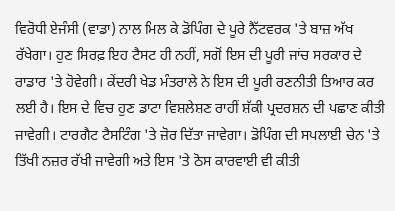ਵਿਰੋਧੀ ਏਜੰਸੀ (ਵਾਡਾ) ਨਾਲ ਮਿਲ ਕੇ ਡੋਪਿੰਗ ਦੇ ਪੂਰੇ ਨੈੱਟਵਰਕ 'ਤੇ ਬਾਜ਼ ਅੱਖ ਰੱਖੇਗਾ। ਹੁਣ ਸਿਰਫ਼ ਇਹ ਟੈਸਟ ਹੀ ਨਹੀਂ, ਸਗੋਂ ਇਸ ਦੀ ਪੂਰੀ ਜਾਂਚ ਸਰਕਾਰ ਦੇ ਰਾਡਾਰ 'ਤੇ ਹੋਵੇਗੀ। ਕੇਂਦਰੀ ਖੇਡ ਮੰਤਰਾਲੇ ਨੇ ਇਸ ਦੀ ਪੂਰੀ ਰਣਨੀਤੀ ਤਿਆਰ ਕਰ ਲਈ ਹੈ। ਇਸ ਦੇ ਵਿਚ ਹੁਣ ਡਾਟਾ ਵਿਸ਼ਲੇਸ਼ਣ ਰਾਹੀਂ ਸ਼ੱਕੀ ਪ੍ਰਦਰਸ਼ਨ ਦੀ ਪਛਾਣ ਕੀਤੀ ਜਾਵੇਗੀ। ਟਾਰਗੈਟ ਟੈਸਟਿੰਗ 'ਤੇ ਜ਼ੋਰ ਦਿੱਤਾ ਜਾਵੇਗਾ। ਡੋਪਿੰਗ ਦੀ ਸਪਲਾਈ ਚੇਨ 'ਤੇ ਤਿੱਖੀ ਨਜ਼ਰ ਰੱਖੀ ਜਾਵੇਗੀ ਅਤੇ ਇਸ 'ਤੇ ਠੋਸ ਕਾਰਵਾਈ ਵੀ ਕੀਤੀ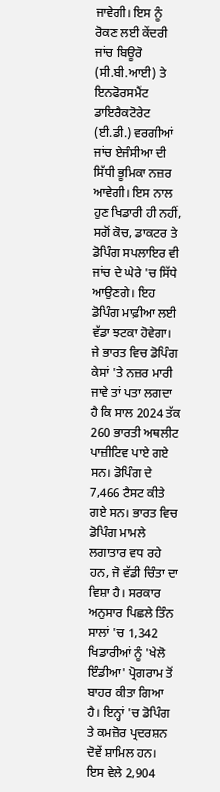ਜਾਵੇਗੀ। ਇਸ ਨੂੰ ਰੋਕਣ ਲਈ ਕੇਂਦਰੀ ਜਾਂਚ ਬਿਊਰੋ (ਸੀ.ਬੀ.ਆਈ) ਤੇ ਇਨਫੋਰਸਮੈਂਟ ਡਾਇਰੈਕਟੋਰੇਟ (ਈ.ਡੀ.) ਵਰਗੀਆਂ ਜਾਂਚ ਏਜੰਸੀਆ ਦੀ ਸਿੱਧੀ ਭੂਮਿਕਾ ਨਜ਼ਰ ਆਵੇਗੀ। ਇਸ ਨਾਲ ਹੁਣ ਖਿਡਾਰੀ ਹੀ ਨਹੀਂ, ਸਗੋਂ ਕੋਚ, ਡਾਕਟਰ ਤੇ ਡੋਪਿੰਗ ਸਪਲਾਇਰ ਵੀ ਜਾਂਚ ਦੇ ਘੇਰੇ 'ਚ ਸਿੱਧੇ ਆਉਣਗੇ। ਇਹ ਡੋਪਿੰਗ ਮਾਫ਼ੀਆ ਲਈ ਵੱਡਾ ਝਟਕਾ ਹੋਵੇਗਾ।
ਜੇ ਭਾਰਤ ਵਿਚ ਡੋਪਿੰਗ ਕੇਸਾਂ 'ਤੇ ਨਜ਼ਰ ਮਾਰੀ ਜਾਵੇ ਤਾਂ ਪਤਾ ਲਗਦਾ ਹੈ ਕਿ ਸਾਲ 2024 ਤੱਕ 260 ਭਾਰਤੀ ਅਥਲੀਟ ਪਾਜ਼ੀਟਿਵ ਪਾਏ ਗਏ ਸਨ। ਡੋਪਿੰਗ ਦੇ 7,466 ਟੈਸਟ ਕੀਤੇ ਗਏ ਸਨ। ਭਾਰਤ ਵਿਚ ਡੋਪਿੰਗ ਮਾਮਲੇ ਲਗਾਤਾਰ ਵਧ ਰਹੇ ਹਨ, ਜੋ ਵੱਡੀ ਚਿੰਤਾ ਦਾ ਵਿਸ਼ਾ ਹੈ। ਸਰਕਾਰ ਅਨੁਸਾਰ ਪਿਛਲੇ ਤਿੰਨ ਸਾਲਾਂ 'ਚ 1,342 ਖਿਡਾਰੀਆਂ ਨੂੰ 'ਖੇਲੋ ਇੰਡੀਆ' ਪ੍ਰੋਗਰਾਮ ਤੋਂ ਬਾਹਰ ਕੀਤਾ ਗਿਆ ਹੈ। ਇਨ੍ਹਾਂ 'ਚ ਡੋਪਿੰਗ ਤੇ ਕਮਜ਼ੋਰ ਪ੍ਰਦਰਸ਼ਨ ਦੋਵੇਂ ਸ਼ਾਮਿਲ ਹਨ। ਇਸ ਵੇਲੇ 2,904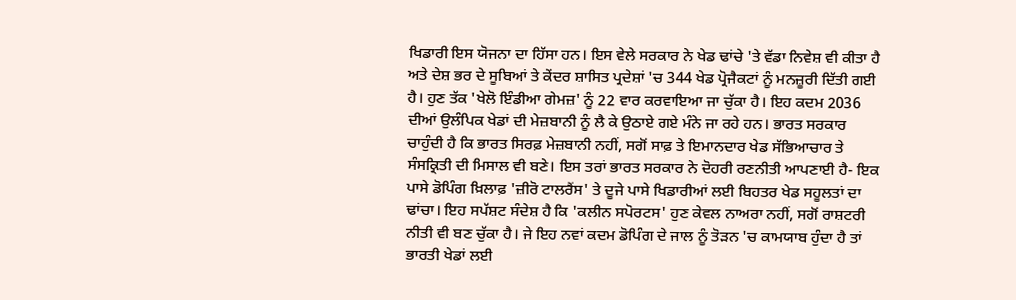ਖਿਡਾਰੀ ਇਸ ਯੋਜਨਾ ਦਾ ਹਿੱਸਾ ਹਨ। ਇਸ ਵੇਲੇ ਸਰਕਾਰ ਨੇ ਖੇਡ ਢਾਂਚੇ 'ਤੇ ਵੱਡਾ ਨਿਵੇਸ਼ ਵੀ ਕੀਤਾ ਹੈ ਅਤੇ ਦੇਸ਼ ਭਰ ਦੇ ਸੂਬਿਆਂ ਤੇ ਕੇਂਦਰ ਸ਼ਾਸਿਤ ਪ੍ਰਦੇਸ਼ਾਂ 'ਚ 344 ਖੇਡ ਪ੍ਰੋਜੈਕਟਾਂ ਨੂੰ ਮਨਜ਼ੂਰੀ ਦਿੱਤੀ ਗਈ ਹੈ। ਹੁਣ ਤੱਕ 'ਖੇਲੋ ਇੰਡੀਆ ਗੇਮਜ਼' ਨੂੰ 22 ਵਾਰ ਕਰਵਾਇਆ ਜਾ ਚੁੱਕਾ ਹੈ। ਇਹ ਕਦਮ 2036 ਦੀਆਂ ਉਲੰਪਿਕ ਖੇਡਾਂ ਦੀ ਮੇਜ਼ਬਾਨੀ ਨੂੰ ਲੈ ਕੇ ਉਠਾਏ ਗਏ ਮੰਨੇ ਜਾ ਰਹੇ ਹਨ। ਭਾਰਤ ਸਰਕਾਰ ਚਾਹੁੰਦੀ ਹੈ ਕਿ ਭਾਰਤ ਸਿਰਫ਼ ਮੇਜ਼ਬਾਨੀ ਨਹੀਂ, ਸਗੋਂ ਸਾਫ਼ ਤੇ ਇਮਾਨਦਾਰ ਖੇਡ ਸੱਭਿਆਚਾਰ ਤੇ ਸੰਸਕ੍ਰਿਤੀ ਦੀ ਮਿਸਾਲ ਵੀ ਬਣੇ। ਇਸ ਤਰਾਂ ਭਾਰਤ ਸਰਕਾਰ ਨੇ ਦੋਹਰੀ ਰਣਨੀਤੀ ਆਪਣਾਈ ਹੈ- ਇਕ ਪਾਸੇ ਡੋਪਿੰਗ ਖ਼ਿਲਾਫ਼ 'ਜ਼ੀਰੋ ਟਾਲਰੈਂਸ' ਤੇ ਦੂਜੇ ਪਾਸੇ ਖਿਡਾਰੀਆਂ ਲਈ ਬਿਹਤਰ ਖੇਡ ਸਹੂਲਤਾਂ ਦਾ ਢਾਂਚਾ। ਇਹ ਸਪੱਸ਼ਟ ਸੰਦੇਸ਼ ਹੈ ਕਿ 'ਕਲੀਨ ਸਪੋਰਟਸ' ਹੁਣ ਕੇਵਲ ਨਾਅਰਾ ਨਹੀਂ, ਸਗੋਂ ਰਾਸ਼ਟਰੀ ਨੀਤੀ ਵੀ ਬਣ ਚੁੱਕਾ ਹੈ। ਜੇ ਇਹ ਨਵਾਂ ਕਦਮ ਡੋਪਿੰਗ ਦੇ ਜਾਲ ਨੂੰ ਤੋੜਨ 'ਚ ਕਾਮਯਾਬ ਹੁੰਦਾ ਹੈ ਤਾਂ ਭਾਰਤੀ ਖੇਡਾਂ ਲਈ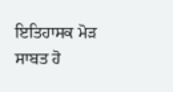ਇਤਿਹਾਸਕ ਮੋੜ ਸਾਬਤ ਹੋ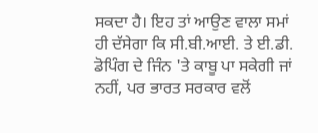ਸਕਦਾ ਹੈ। ਇਹ ਤਾਂ ਆਉਣ ਵਾਲਾ ਸਮਾਂ ਹੀ ਦੱਸੇਗਾ ਕਿ ਸੀ.ਬੀ.ਆਈ. ਤੇ ਈ.ਡੀ. ਡੋਪਿੰਗ ਦੇ ਜਿੰਨ 'ਤੇ ਕਾਬੂ ਪਾ ਸਕੇਗੀ ਜਾਂ ਨਹੀਂ, ਪਰ ਭਾਰਤ ਸਰਕਾਰ ਵਲੋਂ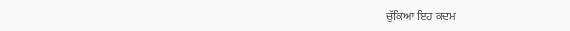ਚੁੱਕਿਆ ਇਹ ਕਦਮ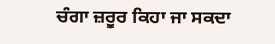ਚੰਗਾ ਜ਼ਰੂਰ ਕਿਹਾ ਜਾ ਸਕਦਾ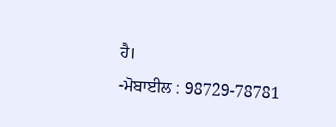ਹੈ।
-ਮੋਬਾਈਲ : 98729-78781